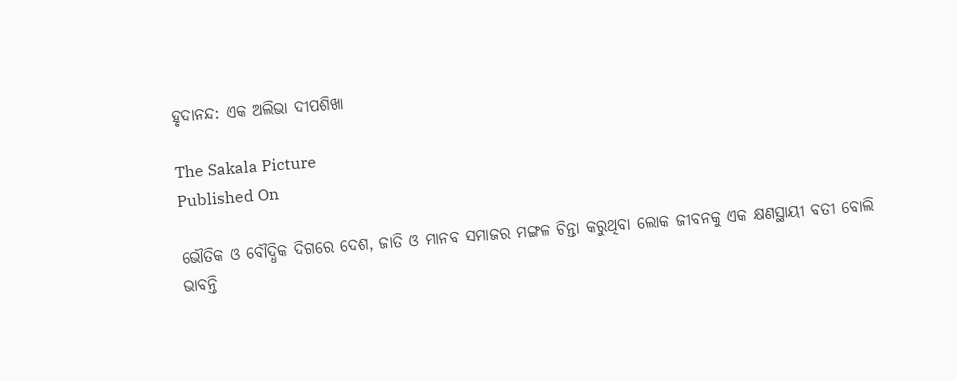ହୃଦାନନ୍ଦ: ଏକ ଅଲିଭା ଦୀପଶିଖା

The Sakala Picture
Published On

ଭୌତିକ ଓ ବୌଦ୍ଧିକ ଦିଗରେ ଦେଶ, ଜାତି ଓ ମାନବ ସମାଜର ମଙ୍ଗଳ ଚିନ୍ତା କରୁଥିବା ଲୋକ ଜୀବନକୁ ଏକ କ୍ଷଣସ୍ଥାୟୀ ବତୀ ବୋଲି ଭାବନ୍ତି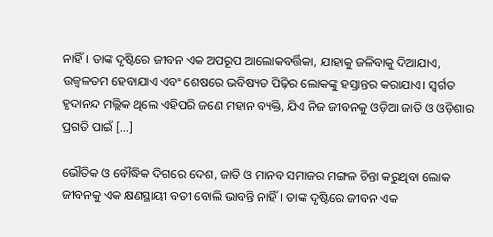ନାହିଁ। ତାଙ୍କ ଦୃଷ୍ଟିରେ ଜୀବନ ଏକ ଅପରୂପ ଆଲୋକବର୍ତ୍ତିକା, ଯାହାକୁ ଜଳିବାକୁ ଦିଆଯାଏ, ଉଜ୍ୱଳତମ ହେବାଯାଏ ଏବଂ ଶେଷରେ ଭବିଷ୍ୟତ ପିଢ଼ିର ଲୋକଙ୍କୁ ହସ୍ତାନ୍ତର କରାଯାଏ। ସ୍ୱର୍ଗତ ହୃଦାନନ୍ଦ ମଲ୍ଲିକ ଥିଲେ ଏହିପରି ଜଣେ ମହାନ ବ୍ୟକ୍ତି, ଯିଏ ନିଜ ଜୀବନକୁ ଓଡ଼ିଆ ଜାତି ଓ ଓଡ଼ିଶାର ପ୍ରଗତି ପାଇଁ […]

ଭୌତିକ ଓ ବୌଦ୍ଧିକ ଦିଗରେ ଦେଶ, ଜାତି ଓ ମାନବ ସମାଜର ମଙ୍ଗଳ ଚିନ୍ତା କରୁଥିବା ଲୋକ ଜୀବନକୁ ଏକ କ୍ଷଣସ୍ଥାୟୀ ବତୀ ବୋଲି ଭାବନ୍ତି ନାହିଁ। ତାଙ୍କ ଦୃଷ୍ଟିରେ ଜୀବନ ଏକ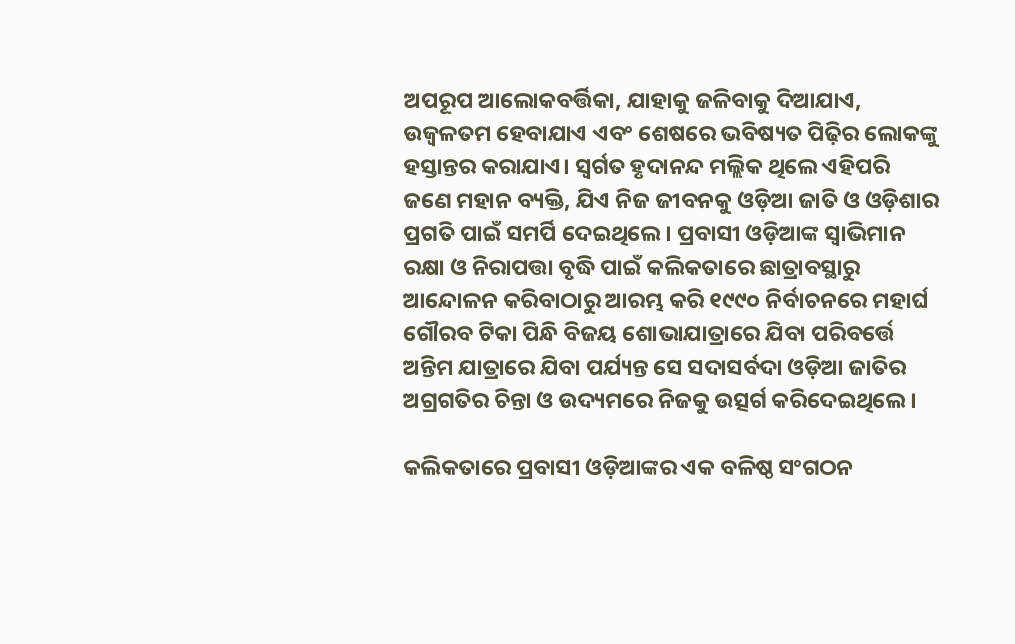ଅପରୂପ ଆଲୋକବର୍ତ୍ତିକା, ଯାହାକୁ ଜଳିବାକୁ ଦିଆଯାଏ, ଉଜ୍ୱଳତମ ହେବାଯାଏ ଏବଂ ଶେଷରେ ଭବିଷ୍ୟତ ପିଢ଼ିର ଲୋକଙ୍କୁ ହସ୍ତାନ୍ତର କରାଯାଏ। ସ୍ୱର୍ଗତ ହୃଦାନନ୍ଦ ମଲ୍ଲିକ ଥିଲେ ଏହିପରି ଜଣେ ମହାନ ବ୍ୟକ୍ତି, ଯିଏ ନିଜ ଜୀବନକୁ ଓଡ଼ିଆ ଜାତି ଓ ଓଡ଼ିଶାର ପ୍ରଗତି ପାଇଁ ସମର୍ପି ଦେଇଥିଲେ। ପ୍ରବାସୀ ଓଡ଼ିଆଙ୍କ ସ୍ୱାଭିମାନ ରକ୍ଷା ଓ ନିରାପତ୍ତା ବୃଦ୍ଧି ପାଇଁ କଲିକତାରେ ଛାତ୍ରାବସ୍ଥାରୁ ଆନ୍ଦୋଳନ କରିବାଠାରୁ ଆରମ୍ଭ କରି ୧୯୯୦ ନିର୍ବାଚନରେ ମହାର୍ଘ ଗୌରବ ଟିକା ପିନ୍ଧି ବିଜୟ ଶୋଭାଯାତ୍ରାରେ ଯିବା ପରିବର୍ତ୍ତେ ଅନ୍ତିମ ଯାତ୍ରାରେ ଯିବା ପର୍ଯ୍ୟନ୍ତ ସେ ସଦାସର୍ବଦା ଓଡ଼ିଆ ଜାତିର ଅଗ୍ରଗତିର ଚିନ୍ତା ଓ ଉଦ୍ୟମରେ ନିଜକୁ ଉତ୍ସର୍ଗ କରିଦେଇଥିଲେ।

କଲିକତାରେ ପ୍ରବାସୀ ଓଡ଼ିଆଙ୍କର ଏକ ବଳିଷ୍ଠ ସଂଗଠନ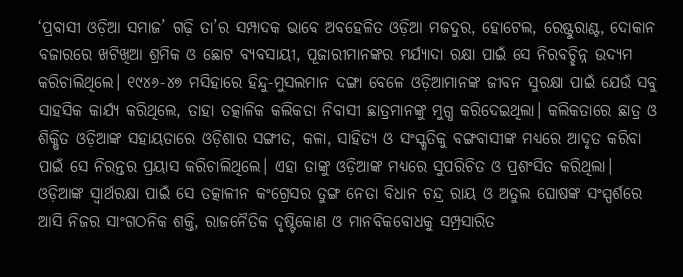‘ପ୍ରବାସୀ ଓଡ଼ିଆ ସମାଜ’ ଗଢ଼ି ତା’ର ସମ୍ପାଦକ ଭାବେ ଅବହେଳିତ ଓଡ଼ିଆ ମଜଦୁର, ହୋଟେଲ, ରେଷ୍ଟୁରାଣ୍ଟ, ଦୋକାନ ବଜାରରେ ଖଟିଖିଆ ଶ୍ରମିକ ଓ ଛୋଟ ବ୍ୟବସାୟୀ, ପୂଜାରୀମାନଙ୍କର ମର୍ଯ୍ୟାଦା ରକ୍ଷା ପାଇଁ ସେ ନିରବଚ୍ଛିନ୍ନ ଉଦ୍ୟମ କରିଚାଲିଥିଲେ। ୧୯୪୬-୪୭ ମସିହାରେ ହିନ୍ଦୁ-ମୁସଲମାନ ଦଙ୍ଗା ବେଳେ ଓଡ଼ିଆମାନଙ୍କ ଜୀବନ ସୁରକ୍ଷା ପାଇଁ ଯେଉଁ ସବୁ ସାହସିକ କାର୍ଯ୍ୟ କରିଥିଲେ, ତାହା ତତ୍କାଳିକ କଲିକତା ନିବାସୀ ଛାତ୍ରମାନଙ୍କୁ ମୁଗ୍ଧ କରିଦେଇଥିଲା। କଲିକତାରେ ଛାତ୍ର ଓ ଶିକ୍ଷିତ ଓଡ଼ିଆଙ୍କ ସହାୟତାରେ ଓଡ଼ିଶାର ସଙ୍ଗୀତ, କଳା, ସାହିତ୍ୟ ଓ ସଂସ୍କୃତିକୁ ବଙ୍ଗବାସୀଙ୍କ ମଧ୍ୟରେ ଆଦୃତ କରିବା ପାଇଁ ସେ ନିରନ୍ତର ପ୍ରୟାସ କରିଚାଲିଥିଲେ। ଏହା ତାଙ୍କୁ ଓଡ଼ିଆଙ୍କ ମଧ୍ୟରେ ସୁପରିଚିତ ଓ ପ୍ରଶଂସିତ କରିଥିଲା। ଓଡ଼ିଆଙ୍କ ସ୍ୱାର୍ଥରକ୍ଷା ପାଇଁ ସେ ତତ୍କାଳୀନ କଂଗ୍ରେସର ତୁଙ୍ଗ ନେତା ବିଧାନ ଚନ୍ଦ୍ର ରାୟ ଓ ଅତୁଲ ଘୋଷଙ୍କ ସଂସ୍ପର୍ଶରେ ଆସି ନିଜର ସାଂଗଠନିକ ଶକ୍ତି, ରାଜନୈତିକ ଦୃଷ୍ଟିକୋଣ ଓ ମାନବିକବୋଧକୁ ସମ୍ପ୍ରସାରିତ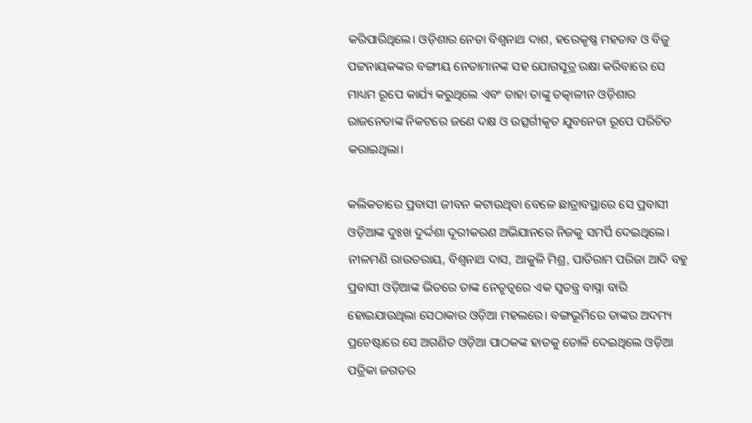କରିପାରିଥିଲେ। ଓଡ଼ିଶାର ନେତା ବିଶ୍ୱନାଥ ଦାଶ, ହରେକୃଷ୍ଣ ମହତାବ ଓ ବିଜୁ ପଟ୍ଟନାୟକଙ୍କର ବଙ୍ଗୀୟ ନେତାମାନଙ୍କ ସହ ଯୋଗସୂତ୍ର ରକ୍ଷା କରିବାରେ ସେ ମାଧ୍ୟମ ରୂପେ କାର୍ଯ୍ୟ କରୁଥିଲେ ଏବଂ ତାହା ତାଙ୍କୁ ତତ୍କାଳୀନ ଓଡ଼ିଶାର ରାଜନେତାଙ୍କ ନିକଟରେ ଜଣେ ଦକ୍ଷ ଓ ଉତ୍ସର୍ଗୀକୃତ ଯୁବନେତା ରୂପେ ପରିଚିତ କରାଇଥିଲା।

କଲିକତାରେ ପ୍ରବାସୀ ଜୀବନ କଟାଉଥିବା ବେଳେ ଛାତ୍ରାବସ୍ଥାରେ ସେ ପ୍ରବାସୀ ଓଡ଼ିଆଙ୍କ ଦୁଃଖ ଦୁର୍ଦ୍ଦଶା ଦୂରୀକରଣ ଅଭିଯାନରେ ନିଜକୁ ସମର୍ପି ଦେଇଥିଲେ। ନୀଳମଣି ରାଉତରାୟ, ବିଶ୍ୱନାଥ ଦାସ, ଆକୁଳି ମିଶ୍ର, ପାତିରାମ ପରିଜା ଆଦି ବହୁ ପ୍ରବାସୀ ଓଡ଼ିଆଙ୍କ ଭିତରେ ତାଙ୍କ ନେତୃତ୍ୱରେ ଏକ ସ୍ୱତନ୍ତ୍ର ବାସ୍ନା ବାରି ହୋଇଯାଉଥିଲା ସେଠାକାର ଓଡ଼ିଆ ମହଲରେ। ବଙ୍ଗଭୂମିରେ ତାଙ୍କର ଅଦମ୍ୟ ପ୍ରଚେଷ୍ଟାରେ ସେ ଅଗଣିତ ଓଡ଼ିଆ ପାଠକଙ୍କ ହାତକୁ ତୋଳି ଦେଇଥିଲେ ଓଡ଼ିଆ ପତ୍ରିକା ଜଗତର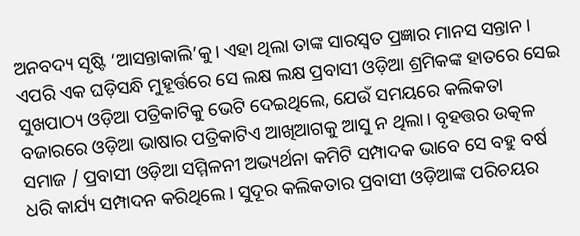ଅନବଦ୍ୟ ସୃଷ୍ଟି ‘ଆସନ୍ତାକାଲି’କୁ। ଏହା ଥିଲା ତାଙ୍କ ସାରସ୍ୱତ ପ୍ରଜ୍ଞାର ମାନସ ସନ୍ତାନ। ଏପରି ଏକ ଘଡ଼ିସନ୍ଧି ମୁହୂର୍ତ୍ତରେ ସେ ଲକ୍ଷ ଲକ୍ଷ ପ୍ରବାସୀ ଓଡ଼ିଆ ଶ୍ରମିକଙ୍କ ହାତରେ ସେଇ ସୁଖପାଠ୍ୟ ଓଡ଼ିଆ ପତ୍ରିକାଟିକୁ ଭେଟି ଦେଇଥିଲେ, ଯେଉଁ ସମୟରେ କଲିକତା ବଜାରରେ ଓଡ଼ିଆ ଭାଷାର ପତ୍ରିକାଟିଏ ଆଖିଆଗକୁ ଆସୁ ନ ଥିଲା। ବୃହତ୍ତର ଉତ୍କଳ ସମାଜ / ପ୍ରବାସୀ ଓଡ଼ିଆ ସମ୍ମିଳନୀ ଅଭ୍ୟର୍ଥନା କମିଟି ସମ୍ପାଦକ ଭାବେ ସେ ବହୁ ବର୍ଷ ଧରି କାର୍ଯ୍ୟ ସମ୍ପାଦନ କରିଥିଲେ। ସୁଦୂର କଲିକତାର ପ୍ରବାସୀ ଓଡ଼ିଆଙ୍କ ପରିଚୟର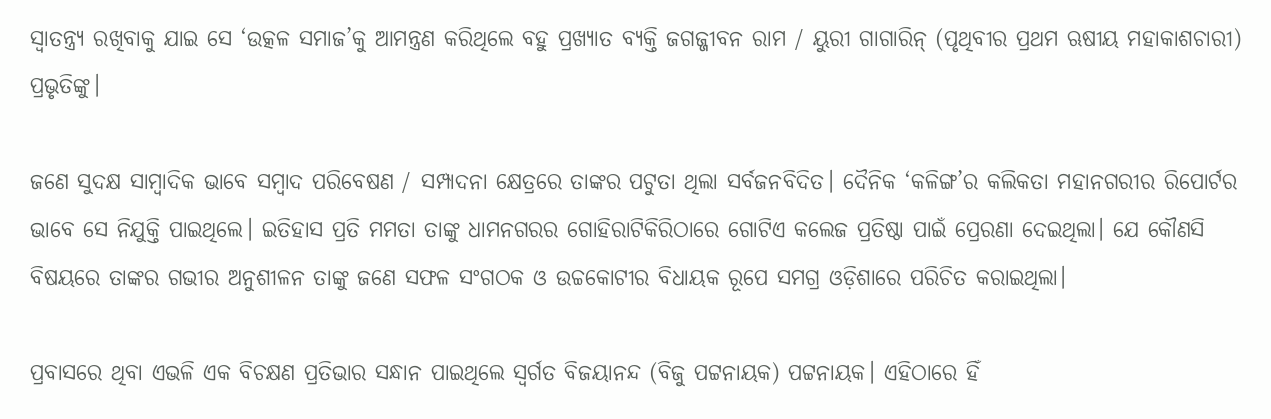ସ୍ୱାତନ୍ତ୍ର୍ୟ ରଖିବାକୁ ଯାଇ ସେ ‘ଉତ୍କଳ ସମାଜ’କୁ ଆମନ୍ତ୍ରଣ କରିଥିଲେ ବହୁ ପ୍ରଖ୍ୟାତ ବ୍ୟକ୍ତି ଜଗଜ୍ଜୀବନ ରାମ / ୟୁରୀ ଗାଗାରିନ୍‌‌ (ପୃଥିବୀର ପ୍ରଥମ ଋଷୀୟ ମହାକାଶଚାରୀ) ପ୍ରଭୃତିଙ୍କୁ।

ଜଣେ ସୁଦକ୍ଷ ସାମ୍ବାଦିକ ଭାବେ ସମ୍ବାଦ ପରିବେଷଣ / ସମ୍ପାଦନା କ୍ଷେତ୍ରରେ ତାଙ୍କର ପଟୁତା ଥିଲା ସର୍ବଜନବିଦିତ। ଦୈନିକ ‘କଳିଙ୍ଗ’ର କଲିକତା ମହାନଗରୀର ରିପୋର୍ଟର ଭାବେ ସେ ନିଯୁକ୍ତି ପାଇଥିଲେ। ଇତିହାସ ପ୍ରତି ମମତା ତାଙ୍କୁ ଧାମନଗରର ଗୋହିରାଟିକିରିଠାରେ ଗୋଟିଏ କଲେଜ ପ୍ରତିଷ୍ଠା ପାଇଁ ପ୍ରେରଣା ଦେଇଥିଲା। ଯେ କୌଣସି ବିଷୟରେ ତାଙ୍କର ଗଭୀର ଅନୁଶୀଳନ ତାଙ୍କୁ ଜଣେ ସଫଳ ସଂଗଠକ ଓ ଉଚ୍ଚକୋଟୀର ବିଧାୟକ ରୂପେ ସମଗ୍ର ଓଡ଼ିଶାରେ ପରିଚିତ କରାଇଥିଲା।

ପ୍ରବାସରେ ଥିବା ଏଭଳି ଏକ ବିଚକ୍ଷଣ ପ୍ରତିଭାର ସନ୍ଧାନ ପାଇଥିଲେ ସ୍ୱର୍ଗତ ବିଜୟାନନ୍ଦ (ବିଜୁ ପଟ୍ଟନାୟକ) ପଟ୍ଟନାୟକ। ଏହିଠାରେ ହିଁ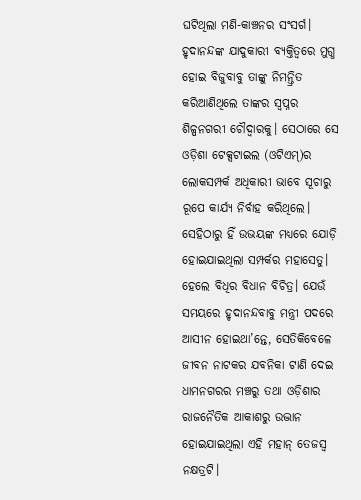ଘଟିଥିଲା ମଣି-କାଞ୍ଚନର ସଂସର୍ଗ। ହୃଦାନନ୍ଦଙ୍କ ଯାଦୁକାରୀ ବ୍ୟକ୍ତିତ୍ୱରେ ମୁଗ୍ଧ ହୋଇ ବିଜୁବାବୁ ତାଙ୍କୁ ନିମନ୍ତ୍ରିତ କରିଆଣିଥିଲେ ତାଙ୍କର ସ୍ୱପ୍ନର ଶିଳ୍ପନଗରୀ ଚୌଦ୍ୱାରକୁ। ସେଠାରେ ସେ ଓଡ଼ିଶା ଟେକ୍ସଟାଇଲ (ଓଟିଏମ୍‌‌)ର ଲୋକସମ୍ପର୍କ ଅଧିକାରୀ ଭାବେ ସୂଚାରୁ ରୂପେ କାର୍ଯ୍ୟ ନିର୍ବାହ କରିଥିଲେ। ସେହିଠାରୁ ହିଁ ଉଭୟଙ୍କ ମଧ୍ୟରେ ଯୋଡ଼ି ହୋଇଯାଇଥିଲା ସମ୍ପର୍କର ମହାସେତୁ। ହେଲେ ବିଧିର ବିଧାନ ବିଚିତ୍ର। ଯେଉଁ ସମୟରେ ହୃଦାନନ୍ଦବାବୁ ମନ୍ତ୍ରୀ ପଦରେ ଆସୀନ ହୋଇଥା’ନ୍ତେ, ସେତିକିବେଳେ ଜୀବନ ନାଟକର ଯବନିକା ଟାଣି ଦେଇ ଧାମନଗରର ମଞ୍ଚରୁ ତଥା ଓଡ଼ିଶାର ରାଜନୈତିକ ଆକାଶରୁ ଉଦ୍ଭାନ ହୋଇଯାଇଥିଲା ଏହି ମହାନ୍‌‌ ତେଜସ୍ୱ ନକ୍ଷତ୍ରଟି।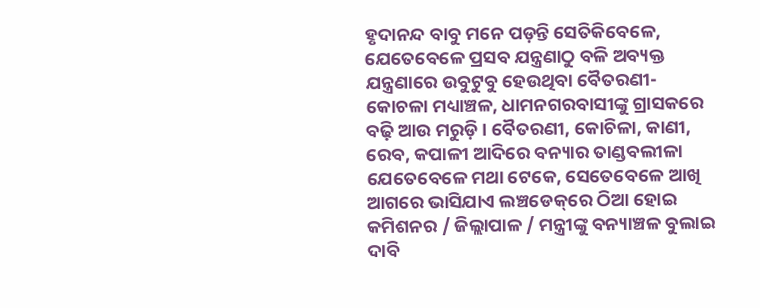ହୃଦାନନ୍ଦ ବାବୁ ମନେ ପଡ଼ନ୍ତି ସେତିକିବେଳେ, ଯେତେବେଳେ ପ୍ରସବ ଯନ୍ତ୍ରଣାଠୁ ବଳି ଅବ୍ୟକ୍ତ ଯନ୍ତ୍ରଣାରେ ଉବୁଟୁବୁ ହେଉଥିବା ବୈତରଣୀ- କୋଚଳା ମଧ୍ୟାଞ୍ଚଳ, ଧାମନଗରବାସୀଙ୍କୁ ଗ୍ରାସକରେ ବଢ଼ି ଆଉ ମରୁଡ଼ି। ବୈତରଣୀ, କୋଚିଳା, କାଣୀ, ରେବ, କପାଳୀ ଆଦିରେ ବନ୍ୟାର ତାଣ୍ଡବଲୀଳା ଯେତେବେଳେ ମଥା ଟେକେ, ସେତେବେଳେ ଆଖି ଆଗରେ ଭାସିଯାଏ ଲଞ୍ଚଡେକ୍‌‌ରେ ଠିଆ ହୋଇ କମିଶନର / ଜିଲ୍ଲାପାଳ / ମନ୍ତ୍ରୀଙ୍କୁ ବନ୍ୟାଞ୍ଚଳ ବୁଲାଇ ଦାବି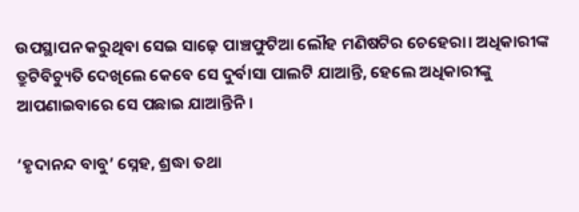ଉପସ୍ଥାପନ କରୁଥିବା ସେଇ ସାଢ଼େ ପାଞ୍ଚଫୁଟିଆ ଲୌହ ମଣିଷଟିର ଚେହେରା। ଅଧିକାରୀଙ୍କ ତ୍ରୁଟିବିଚ୍ୟୁତି ଦେଖିଲେ କେବେ ସେ ଦୁର୍ବାସା ପାଲଟି ଯାଆନ୍ତି, ହେଲେ ଅଧିକାରୀଙ୍କୁ ଆପଣାଇବାରେ ସେ ପଛାଇ ଯାଆନ୍ତିନି।

‘ହୃଦାନନ୍ଦ ବାବୁ’ ସ୍ନେହ, ଶ୍ରଦ୍ଧା ତଥା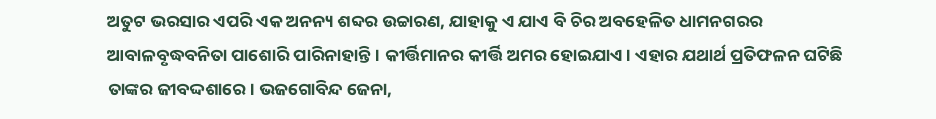ଅତୁଟ ଭରସାର ଏପରି ଏକ ଅନନ୍ୟ ଶବ୍ଦର ଉଚ୍ଚାରଣ, ଯାହାକୁ ଏ ଯାଏ ବି ଚିର ଅବହେଳିତ ଧାମନଗରର ଆବାଳବୃଦ୍ଧବନିତା ପାଶୋରି ପାରିନାହାନ୍ତି। କୀର୍ତ୍ତିମାନର କୀର୍ତ୍ତି ଅମର ହୋଇଯାଏ। ଏହାର ଯଥାର୍ଥ ପ୍ରତିଫଳନ ଘଟିଛି ତାଙ୍କର ଜୀବଦ୍ଦଶାରେ। ଭଜଗୋବିନ୍ଦ ଜେନା,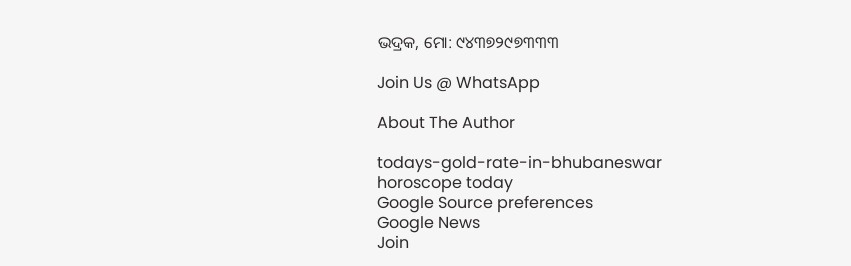ଭଦ୍ରକ, ମୋ: ୯୪୩୭୨୯୭୩୩୩

Join Us @ WhatsApp

About The Author

todays-gold-rate-in-bhubaneswar
horoscope today
Google Source preferences
Google News
Join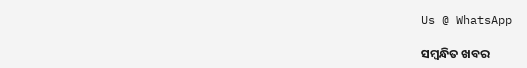Us @ WhatsApp

ସମ୍ବନ୍ଧିତ ଖବର